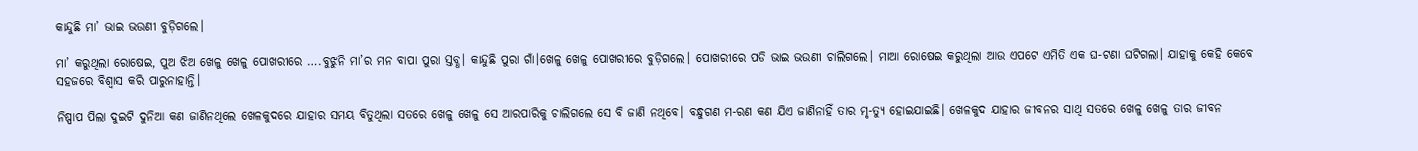କାନ୍ଦୁଛି ମା’ ଭାଇ ଭଉଣୀ ବୁଡ଼ିଗଲେ।

ମା’ କରୁଥିଲା ରୋଷେଇ, ପୁଅ ଝିଅ ଖେଳୁ ଖେଳୁ ପୋଖରୀରେ ….ବୁଝୁନି ମା’ର ମନ ବାପା ପୁରା ସ୍ତବ୍ଧ। କାନ୍ଦୁଛି ପୁରା ଗାଁ।ଖେଳୁ ଖେଳୁ ପୋଖରୀରେ ବୁଡ଼ିଗଲେ। ପୋଖରୀରେ ପଡି ଭାଇ ଭଉଣୀ ଚାଲିଗଲେ। ମାଆ ରୋଷେଇ କରୁଥିଲା ଆଉ ଏପଟେ ଏମିତି ଏକ ଘ-ଟଣା ଘଟିଗଲା। ଯାହାକୁ କେହି କେବେ ସହଜରେ ବିଶ୍ୱାସ କରି ପାରୁନାହାନ୍ତି।

ନିଷ୍ପାପ ପିଲା ଦୁଇଟି ଦୁନିଆ କଣ ଜାଣିନଥିଲେ ଖେଳକୁଦରେ ଯାହାର ସମୟ ବିତୁଥିଲା ସତରେ ଖେଳୁ ଖେଳୁ ସେ ଆରପାରିକୁ ଚାଲିଗଲେ ସେ ବି ଜାଣି ନଥିବେ। ବନ୍ଧୁଗଣ ମ-ରଣ କଣ ଯିଏ ଜାଣିନାହିଁ ତାର ମୃ-ତ୍ୟୁ ହୋଇଯାଇଛି। ଖେଳକୁଦ ଯାହାର ଜୀବନର ସାଥି ସତରେ ଖେଳୁ ଖେଳୁ ତାର ଜୀବନ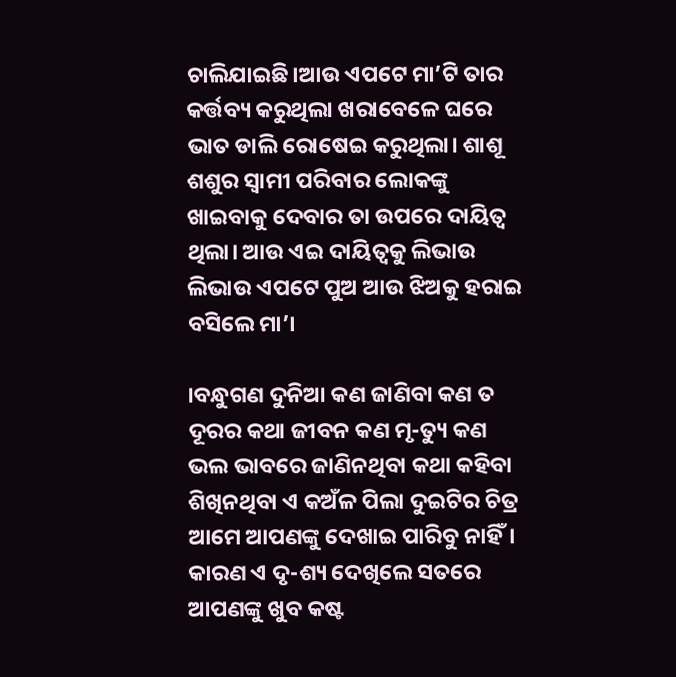ଚାଲିଯାଇଛି।ଆଉ ଏପଟେ ମା’ଟି ତାର କର୍ତ୍ତବ୍ୟ କରୁଥିଲା ଖରାବେଳେ ଘରେ ଭାତ ଡାଲି ରୋଷେଇ କରୁଥିଲା। ଶାଶୂ ଶଶୁର ସ୍ୱାମୀ ପରିବାର ଲୋକଙ୍କୁ ଖାଇବାକୁ ଦେବାର ତା ଉପରେ ଦାୟିତ୍ୱ ଥିଲା। ଆଉ ଏଇ ଦାୟିତ୍ୱକୁ ଲିଭାଉ ଲିଭାଉ ଏପଟେ ପୁଅ ଆଉ ଝିଅକୁ ହରାଇ ବସିଲେ ମା’।

।ବନ୍ଧୁଗଣ ଦୁନିଆ କଣ ଜାଣିବା କଣ ତ ଦୂରର କଥା ଜୀବନ କଣ ମୃ-ତ୍ୟୁ କଣ ଭଲ ଭାବରେ ଜାଣିନଥିବା କଥା କହିବା ଶିଖିନଥିବା ଏ କଅଁଳ ପିଲା ଦୁଇଟିର ଚିତ୍ର ଆମେ ଆପଣଙ୍କୁ ଦେଖାଇ ପାରିବୁ ନାହିଁ। କାରଣ ଏ ଦୃ-ଶ୍ୟ ଦେଖିଲେ ସତରେ ଆପଣଙ୍କୁ ଖୁବ କଷ୍ଟ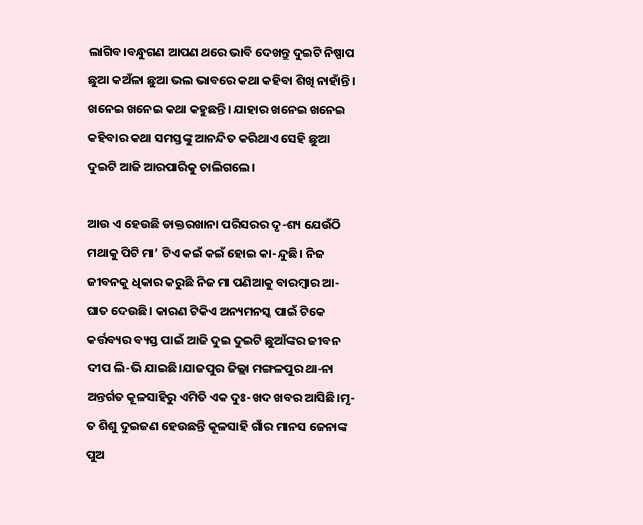ଲାଗିବ।ବନ୍ଧୁଗଣ ଆପଣ ଥରେ ଭାବି ଦେଖନ୍ତୁ ଦୁଇଟି ନିଷ୍ପାପ ଛୁଆ କଅଁଳା ଛୁଆ ଭଲ ଭାବରେ କଥା କହିବା ଶିଖି ନାହାଁନ୍ତି। ଖନେଇ ଖନେଇ କଥା କହୁଛନ୍ତି। ଯାହାର ଖନେଇ ଖନେଇ କହିବାର କଥା ସମସ୍ତଙ୍କୁ ଆନନ୍ଦିତ କରିଥାଏ ସେହି ଛୁଆ ଦୁଇଟି ଆଜି ଆରପାରିକୁ ଚାଲିଗଲେ।

ଆଉ ଏ ହେଉଛି ଡାକ୍ତରଖାନା ପରିସରର ଦୃ-ଶ୍ୟ ଯେଉଁଠି ମଥାକୁ ପିଟି ମା’ ଟିଏ କଇଁ କଇଁ ହୋଇ କା-ନ୍ଦୁଛି। ନିଜ ଜୀବନକୁ ଧିକାର କରୁଛି ନିଜ ମା ପଣିଆକୁ ବାରମ୍ବାର ଆ-ଘାତ ଦେଉଛି। କାରଣ ଟିକିଏ ଅନ୍ୟମନସ୍କ ପାଇଁ ଟିକେ କର୍ତ୍ତବ୍ୟର ବ୍ୟସ୍ତ ପାଇଁ ଆଜି ଦୁଇ ଦୁଇଟି ଛୁଆଁଙ୍କର ଜୀବନ ଦୀପ ଲି-ଭି ଯାଇଛି।ଯାଜପୁର ଜିଲ୍ଲା ମଙ୍ଗଳପୁର ଥା-ନା ଅନ୍ତର୍ଗତ କୂଳସାହିରୁ ଏମିତି ଏକ ଦୁଃ-ଖଦ ଖବର ଆସିଛି।ମୃ-ତ ଶିଶୁ ଦୁଇଜଣ ହେଉଛନ୍ତି କୂଳସାହି ଗାଁର ମାନସ ଜେନାଙ୍କ ପୁଅ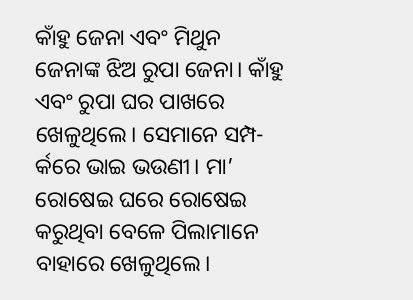କାଁହୁ ଜେନା ଏବଂ ମିଥୁନ ଜେନାଙ୍କ ଝିଅ ରୁପା ଜେନା। କାଁହୁ ଏବଂ ରୁପା ଘର ପାଖରେ ଖେଳୁଥିଲେ। ସେମାନେ ସମ୍ପ-ର୍କରେ ଭାଇ ଭଉଣୀ। ମା’ ରୋଷେଇ ଘରେ ରୋଷେଇ କରୁଥିବା ବେଳେ ପିଲାମାନେ ବାହାରେ ଖେଳୁଥିଲେ।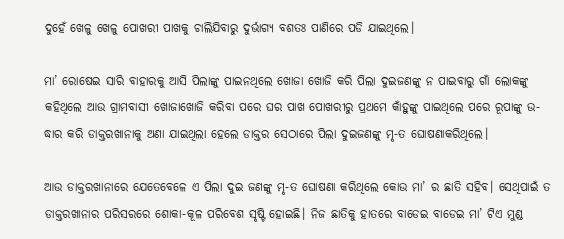ଦୁହେଁ ଖେଳୁ ଖେଳୁ ପୋଖରୀ ପାଖକୁ ଚାଲିଯିବାରୁ ଦୁର୍ଭାଗ୍ୟ ବଶତଃ ପାଣିରେ ପଡି ଯାଇଥିଲେ।

ମା’ ରୋଷେଇ ସାରି ବାହାରକୁ ଆସି ପିଲାଙ୍କୁ ପାଇନଥିଲେ ଖୋଜା ଖୋଜି କରି ପିଲା ଦୁଇଜଣଙ୍କୁ ନ ପାଇବାରୁ ଗାଁ ଲୋକଙ୍କୁ କହିଥିଲେ ଆଉ ଗ୍ରାମବାସୀ ଖୋଜାଖୋଜି କରିବା ପରେ ଘର ପାଖ ପୋଖରୀରୁ ପ୍ରଥମେ କାଁହୁଙ୍କୁ ପାଇଥିଲେ ପରେ ରୂପାଙ୍କୁ ଉ-ଦ୍ଧାର କରି ଡାକ୍ତରଖାନାକୁ ଅଣା ଯାଇଥିଲା ହେଲେ ଡାକ୍ତର ସେଠାରେ ପିଲା ଦୁଇଜଣଙ୍କୁ ମୃ-ତ ଘୋଷଣାକରିଥିଲେ।

ଆଉ ଡାକ୍ତରଖାନାରେ ଯେତେବେଳେ ଏ ପିଲା ଦୁଇ ଜଣଙ୍କୁ ମୃ-ତ ଘୋଷଣା କରିଥିଲେ କୋଉ ମା’ ର ଛାତି ସହିବ। ସେଥିପାଇଁ ତ ଡାକ୍ତରଖାନାର ପରିସରରେ ଶୋକା-କୂଳ ପରିବେଶ ସୃଷ୍ଟି ହୋଇଛି। ନିଜ ଛାତିକୁ ହାତରେ ବାଡେଇ ବାଡେଇ ମା’ ଟିଏ ମୁଣ୍ଡ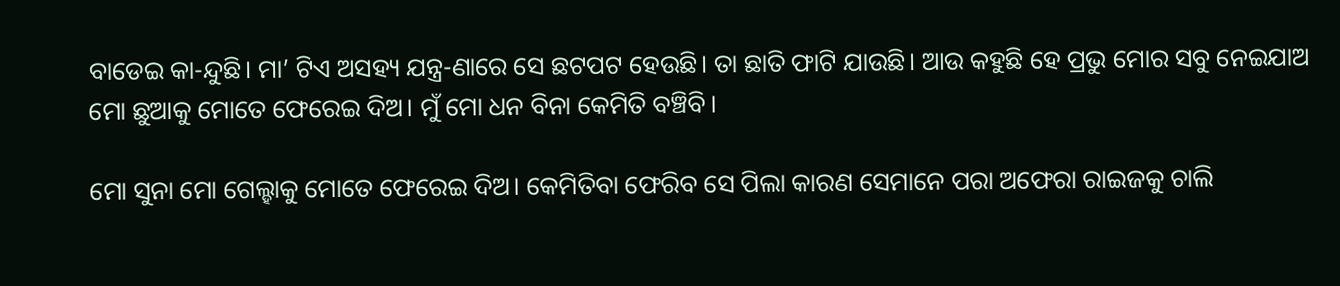ବାଡେଇ କା-ନ୍ଦୁଛି। ମା’ ଟିଏ ଅସହ୍ୟ ଯନ୍ତ୍ର-ଣାରେ ସେ ଛଟପଟ ହେଉଛି। ତା ଛାତି ଫାଟି ଯାଉଛି। ଆଉ କହୁଛି ହେ ପ୍ରଭୁ ମୋର ସବୁ ନେଇଯାଅ ମୋ ଛୁଆକୁ ମୋତେ ଫେରେଇ ଦିଅ। ମୁଁ ମୋ ଧନ ବିନା କେମିତି ବଞ୍ଚିବି।

ମୋ ସୁନା ମୋ ଗେଲ୍ହାକୁ ମୋତେ ଫେରେଇ ଦିଅ। କେମିତିବା ଫେରିବ ସେ ପିଲା କାରଣ ସେମାନେ ପରା ଅଫେରା ରାଇଜକୁ ଚାଲି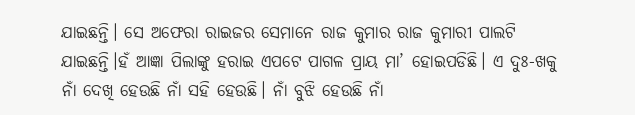ଯାଇଛନ୍ତି। ସେ ଅଫେରା ରାଇଜର ସେମାନେ ରାଜ କୁମାର ରାଜ କୁମାରୀ ପାଲଟି ଯାଇଛନ୍ତି।ହଁ ଆଜ୍ଞା ପିଲାଙ୍କୁ ହରାଇ ଏପଟେ ପାଗଳ ପ୍ରାୟ ମା’ ହୋଇପଡିଛି। ଏ ଦୁଃ-ଖକୁ ନାଁ ଦେଖି ହେଉଛି ନାଁ ସହି ହେଉଛି। ନାଁ ବୁଝି ହେଉଛି ନାଁ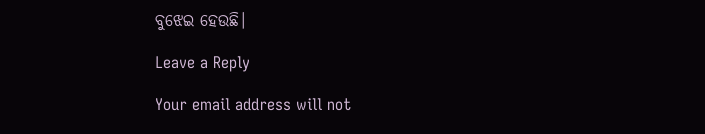ବୁଝେଇ ହେଉଛି।

Leave a Reply

Your email address will not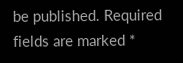be published. Required fields are marked *